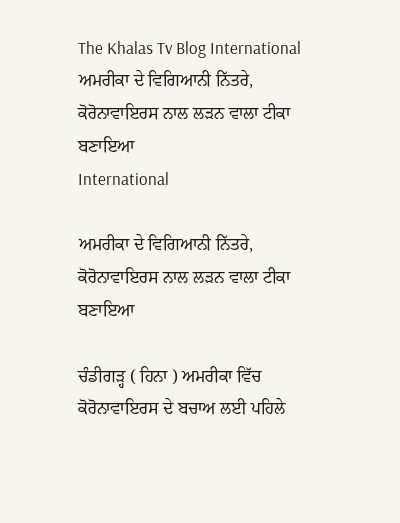The Khalas Tv Blog International ਅਮਰੀਕਾ ਦੇ ਵਿਗਿਆਨੀ ਨਿੱਤਰੇ, ਕੋਰੋਨਾਵਾਇਰਸ ਨਾਲ ਲੜਨ ਵਾਲਾ ਟੀਕਾ ਬਣਾਇਆ
International

ਅਮਰੀਕਾ ਦੇ ਵਿਗਿਆਨੀ ਨਿੱਤਰੇ, ਕੋਰੋਨਾਵਾਇਰਸ ਨਾਲ ਲੜਨ ਵਾਲਾ ਟੀਕਾ ਬਣਾਇਆ

ਚੰਡੀਗੜ੍ਹ ( ਹਿਨਾ ) ਅਮਰੀਕਾ ਵਿੱਚ ਕੋਰੋਨਾਵਾਇਰਸ ਦੇ ਬਚਾਅ ਲਈ ਪਹਿਲੇ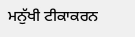ਮਨੁੱਖੀ ਟੀਕਾਕਰਨ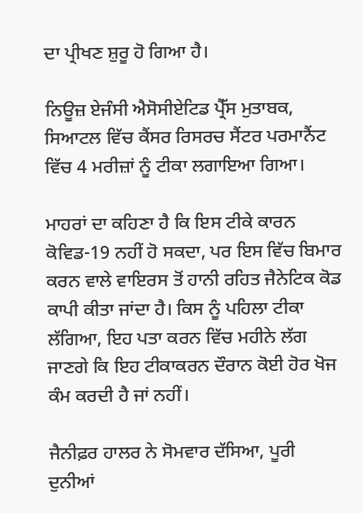ਦਾ ਪ੍ਰੀਖਣ ਸ਼ੁਰੂ ਹੋ ਗਿਆ ਹੈ।

ਨਿਊਜ਼ ਏਜੰਸੀ ਐਸੋਸੀਏਟਿਡ ਪ੍ਰੈੱਸ ਮੁਤਾਬਕ, ਸਿਆਟਲ ਵਿੱਚ ਕੈਂਸਰ ਰਿਸਰਚ ਸੈਂਟਰ ਪਰਮਾਨੈਂਟ ਵਿੱਚ 4 ਮਰੀਜ਼ਾਂ ਨੂੰ ਟੀਕਾ ਲਗਾਇਆ ਗਿਆ।

ਮਾਹਰਾਂ ਦਾ ਕਹਿਣਾ ਹੈ ਕਿ ਇਸ ਟੀਕੇ ਕਾਰਨ ਕੋਵਿਡ-19 ਨਹੀਂ ਹੋ ਸਕਦਾ, ਪਰ ਇਸ ਵਿੱਚ ਬਿਮਾਰ ਕਰਨ ਵਾਲੇ ਵਾਇਰਸ ਤੋਂ ਹਾਨੀ ਰਹਿਤ ਜੈਨੇਟਿਕ ਕੋਡ ਕਾਪੀ ਕੀਤਾ ਜਾਂਦਾ ਹੈ। ਕਿਸ ਨੂੰ ਪਹਿਲਾ ਟੀਕਾ ਲੱਗਿਆ, ਇਹ ਪਤਾ ਕਰਨ ਵਿੱਚ ਮਹੀਨੇ ਲੱਗ ਜਾਣਗੇ ਕਿ ਇਹ ਟੀਕਾਕਰਨ ਦੌਰਾਨ ਕੋਈ ਹੋਰ ਖੋਜ ਕੰਮ ਕਰਦੀ ਹੈ ਜਾਂ ਨਹੀਂ।

ਜੈਨੀਫ਼ਰ ਹਾਲਰ ਨੇ ਸੋਮਵਾਰ ਦੱਸਿਆ, ਪੂਰੀ ਦੁਨੀਆਂ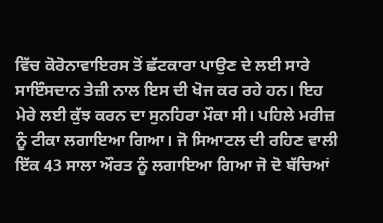ਵਿੱਚ ਕੋਰੋਨਾਵਾਇਰਸ ਤੋਂ ਛੱਟਕਾਰਾ ਪਾਉਣ ਦੇ ਲਈ ਸਾਰੇ ਸਾਇੰਸਦਾਨ ਤੇਜ਼ੀ ਨਾਲ ਇਸ ਦੀ ਖੋਜ ਕਰ ਰਹੇ ਹਨ। ਇਹ ਮੇਰੇ ਲਈ ਕੁੱਝ ਕਰਨ ਦਾ ਸੁਨਹਿਰਾ ਮੌਕਾ ਸੀ। ਪਹਿਲੇ ਮਰੀਜ਼ ਨੂੰ ਟੀਕਾ ਲਗਾਇਆ ਗਿਆ। ਜੋ ਸਿਆਟਲ ਦੀ ਰਹਿਣ ਵਾਲੀ ਇੱਕ 43 ਸਾਲਾ ਔਰਤ ਨੂੰ ਲਗਾਇਆ ਗਿਆ ਜੋ ਦੋ ਬੱਚਿਆਂ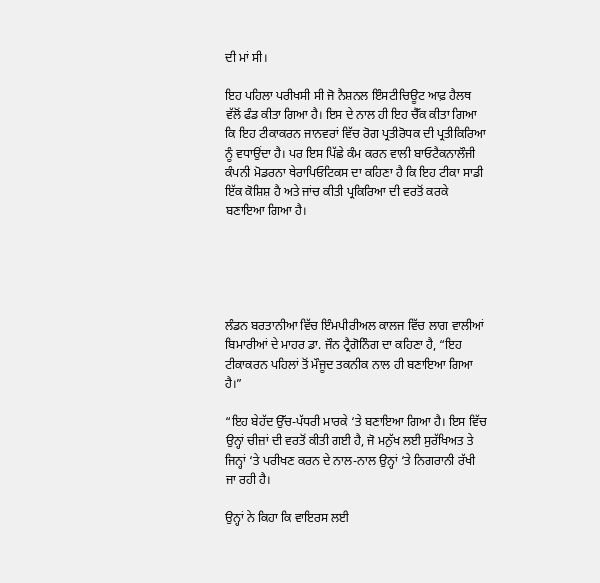ਦੀ ਮਾਂ ਸੀ।

ਇਹ ਪਹਿਲਾ ਪਰੀਖਸੀ ਸੀ ਜੋ ਨੈਸ਼ਨਲ ਇੰਸਟੀਚਿਊਟ ਆਫ਼ ਹੈਲਥ ਵੱਲੋਂ ਫੰਡ ਕੀਤਾ ਗਿਆ ਹੈ। ਇਸ ਦੇ ਨਾਲ ਹੀ ਇਹ ਚੈੱਕ ਕੀਤਾ ਗਿਆ ਕਿ ਇਹ ਟੀਕਾਕਰਨ ਜਾਨਵਰਾਂ ਵਿੱਚ ਰੋਗ ਪ੍ਰਤੀਰੋਧਕ ਦੀ ਪ੍ਰਤੀਕਿਰਿਆ ਨੂੰ ਵਧਾਉਂਦਾ ਹੈ। ਪਰ ਇਸ ਪਿੱਛੇ ਕੰਮ ਕਰਨ ਵਾਲੀ ਬਾਓਟੈਕਨਾਲੌਜੀ ਕੰਪਨੀ ਮੋਡਰਨਾ ਥੇਰਾਪਿਓਟਿਕਸ ਦਾ ਕਹਿਣਾ ਹੈ ਕਿ ਇਹ ਟੀਕਾ ਸਾਡੀ ਇੱਕ ਕੋਸ਼ਿਸ਼ ਹੈ ਅਤੇ ਜਾਂਚ ਕੀਤੀ ਪ੍ਰਕਿਰਿਆ ਦੀ ਵਰਤੋਂ ਕਰਕੇ ਬਣਾਇਆ ਗਿਆ ਹੈ।





ਲੰਡਨ ਬਰਤਾਨੀਆ ਵਿੱਚ ਇੰਮਪੀਰੀਅਲ ਕਾਲਜ ਵਿੱਚ ਲਾਗ ਵਾਲੀਆਂ ਬਿਮਾਰੀਆਂ ਦੇ ਮਾਹਰ ਡਾ. ਜੌਨ ਟ੍ਰੈਗੋਨਿੰਗ ਦਾ ਕਹਿਣਾ ਹੈ, “ਇਹ ਟੀਕਾਕਰਨ ਪਹਿਲਾਂ ਤੋਂ ਮੌਜੂਦ ਤਕਨੀਕ ਨਾਲ ਹੀ ਬਣਾਇਆ ਗਿਆ ਹੈ।”

“ਇਹ ਬੇਹੱਦ ਉੱਚ-ਪੱਧਰੀ ਮਾਰਕੇ ‘ਤੇ ਬਣਾਇਆ ਗਿਆ ਹੈ। ਇਸ ਵਿੱਚ ਉਨ੍ਹਾਂ ਚੀਜ਼ਾਂ ਦੀ ਵਰਤੋਂ ਕੀਤੀ ਗਈ ਹੈ, ਜੋ ਮਨੁੱਖ ਲਈ ਸੁਰੱਖਿਅਤ ਤੇ ਜਿਨ੍ਹਾਂ ‘ਤੇ ਪਰੀਖਣ ਕਰਨ ਦੇ ਨਾਲ-ਨਾਲ ਉਨ੍ਹਾਂ ‘ਤੇ ਨਿਗਰਾਨੀ ਰੱਖੀ ਜਾ ਰਹੀ ਹੈ।

ਉਨ੍ਹਾਂ ਨੇ ਕਿਹਾ ਕਿ ਵਾਇਰਸ ਲਈ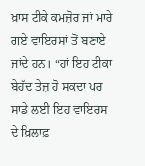ਖ਼ਾਸ ਟੀਕੇ ਕਮਜ਼ੋਰ ਜਾਂ ਮਾਰੇ ਗਏ ਵਾਇਰਸਾਂ ਤੋਂ ਬਣਾਏ ਜਾਂਦੇ ਹਨ। “ਹਾਂ ਇਹ ਟੀਕਾ ਬੇਹੱਦ ਤੇਜ਼ ਹੋ ਸਕਦਾ ਪਰ ਸਾਡੇ ਲਈ ਇਹ ਵਾਇਰਸ ਦੇ ਖ਼ਿਲਾਫ਼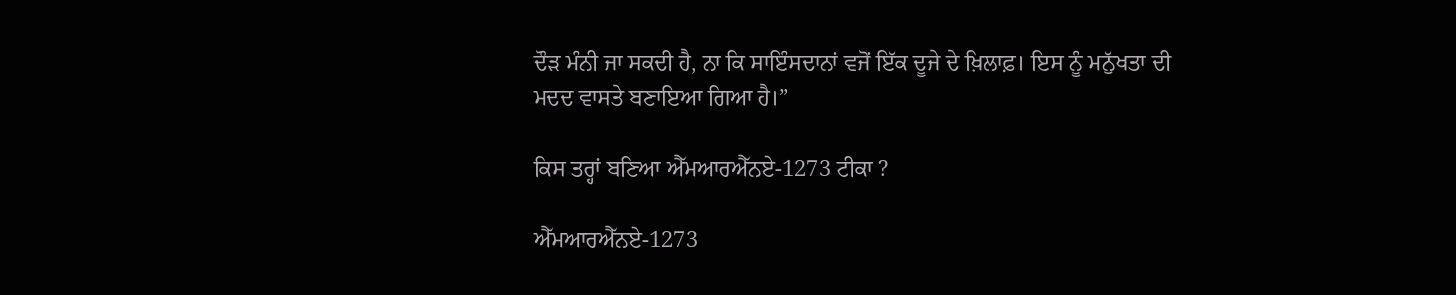ਦੌੜ ਮੰਨੀ ਜਾ ਸਕਦੀ ਹੈ, ਨਾ ਕਿ ਸਾਇੰਸਦਾਨਾਂ ਵਜੋਂ ਇੱਕ ਦੂਜੇ ਦੇ ਖ਼ਿਲਾਫ਼। ਇਸ ਨੂੰ ਮਨੁੱਖਤਾ ਦੀ ਮਦਦ ਵਾਸਤੇ ਬਣਾਇਆ ਗਿਆ ਹੈ।”

ਕਿਸ ਤਰ੍ਹਾਂ ਬਣਿਆ ਐੱਮਆਰਐੱਨਏ-1273 ਟੀਕਾ ?

ਐੱਮਆਰਐੱਨਏ-1273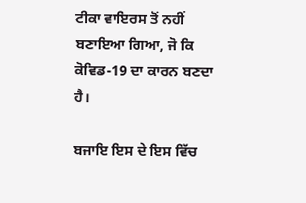ਟੀਕਾ ਵਾਇਰਸ ਤੋਂ ਨਹੀਂ ਬਣਾਇਆ ਗਿਆ, ਜੋ ਕਿ ਕੋਵਿਡ-19 ਦਾ ਕਾਰਨ ਬਣਦਾ ਹੈ।

ਬਜਾਇ ਇਸ ਦੇ ਇਸ ਵਿੱਚ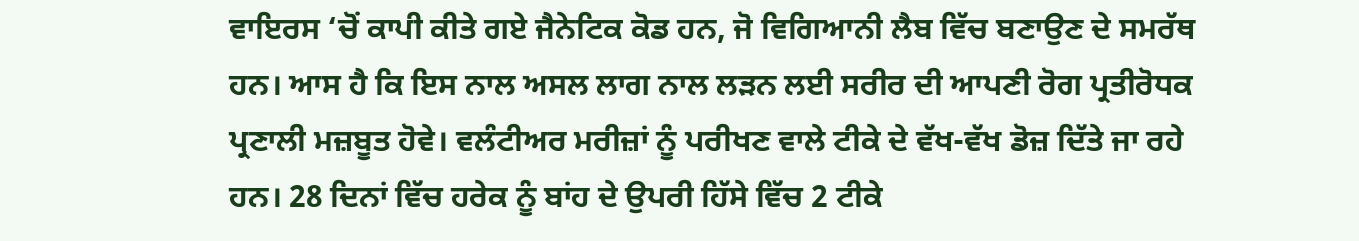ਵਾਇਰਸ ‘ਚੋਂ ਕਾਪੀ ਕੀਤੇ ਗਏ ਜੈਨੇਟਿਕ ਕੋਡ ਹਨ, ਜੋ ਵਿਗਿਆਨੀ ਲੈਬ ਵਿੱਚ ਬਣਾਉਣ ਦੇ ਸਮਰੱਥ ਹਨ। ਆਸ ਹੈ ਕਿ ਇਸ ਨਾਲ ਅਸਲ ਲਾਗ ਨਾਲ ਲੜਨ ਲਈ ਸਰੀਰ ਦੀ ਆਪਣੀ ਰੋਗ ਪ੍ਰਤੀਰੋਧਕ ਪ੍ਰਣਾਲੀ ਮਜ਼ਬੂਤ ਹੋਵੇ। ਵਲੰਟੀਅਰ ਮਰੀਜ਼ਾਂ ਨੂੰ ਪਰੀਖਣ ਵਾਲੇ ਟੀਕੇ ਦੇ ਵੱਖ-ਵੱਖ ਡੋਜ਼ ਦਿੱਤੇ ਜਾ ਰਹੇ ਹਨ। 28 ਦਿਨਾਂ ਵਿੱਚ ਹਰੇਕ ਨੂੰ ਬਾਂਹ ਦੇ ਉਪਰੀ ਹਿੱਸੇ ਵਿੱਚ 2 ਟੀਕੇ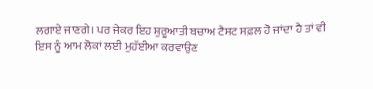ਲਗਾਏ ਜਾਣਗੇ। ਪਰ ਜੇਕਰ ਇਹ ਸ਼ੁਰੂਆਤੀ ਬਚਾਅ ਟੈਸਟ ਸਫ਼ਲ ਹੋ ਜਾਂਦਾ ਹੈ ਤਾਂ ਵੀ ਇਸ ਨੂੰ ਆਮ ਲੋਕਾਂ ਲਈ ਮੁਹੱਈਆ ਕਰਵਾਉਣ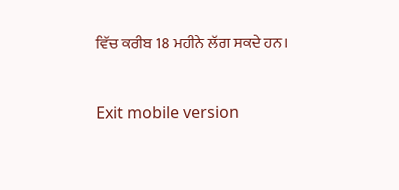ਵਿੱਚ ਕਰੀਬ 18 ਮਹੀਨੇ ਲੱਗ ਸਕਦੇ ਹਨ।



Exit mobile version